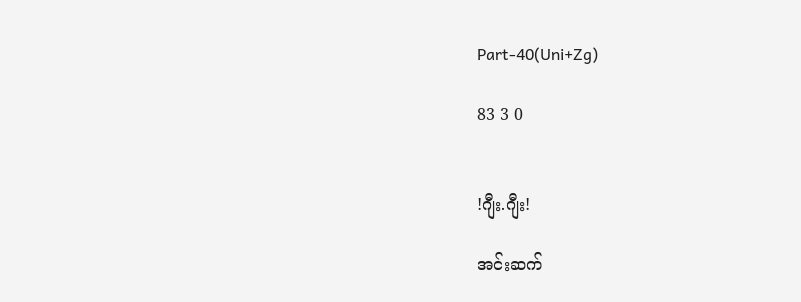Part-40(Uni+Zg)

83 3 0


!ဂျီး.ဂျီး!

အင်းဆက်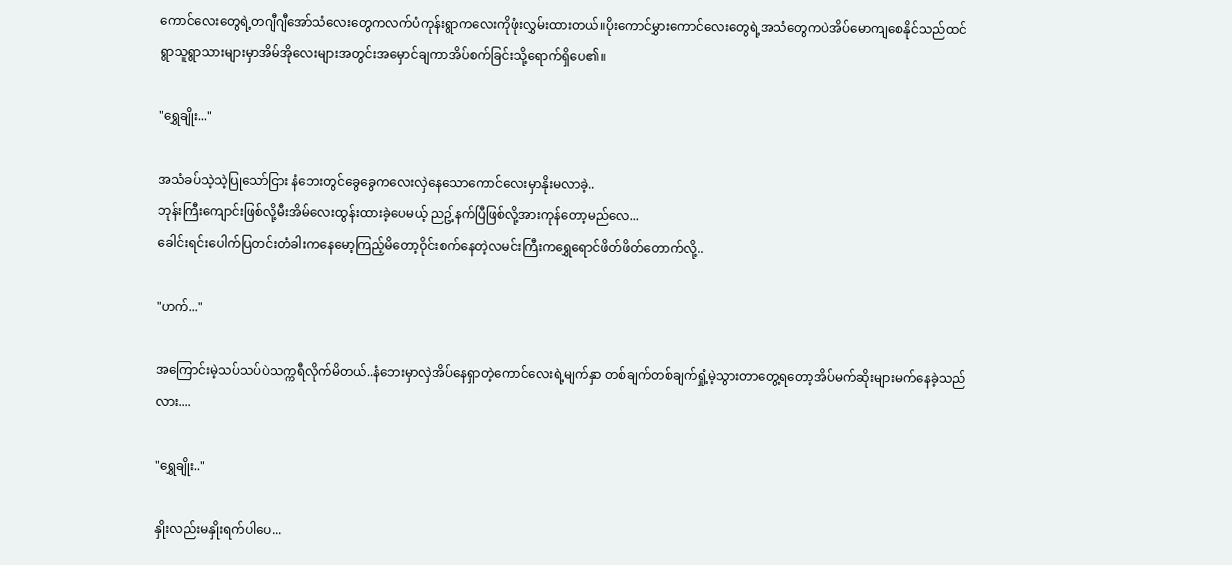ကောင်လေးတွေရဲ့တဂျီဂျီအော်သံလေးတွေကလက်ပံကုန်းရွာကလေးကိုဖုံးလွှမ်းထားတယ်။ပိုးကောင်မွှားကောင်လေးတွေရဲ့အသံတွေကပဲအိပ်မောကျစေနိုင်သည်ထင် ရွာသူရွာသားများမှာအိမ်အိုလေးများအတွင်းအမှောင်ချကာအိပ်စက်ခြင်းသို့ရောက်ရှိပေ၏။

"ရွှေချိုး..."

အသံခပ်သဲ့သဲ့ပြုသော်ငြား နံဘေးတွင်ခွေခွေကလေးလှဲနေသောကောင်လေးမှာနိုးမလာခဲ့..
ဘုန်းကြီးကျောင်းဖြစ်လို့မီးအိမ်လေးထွန်းထားခဲ့ပေမယ့် ညဥ့်နက်ပြီဖြစ်လို့အားကုန်တော့မည်လေ...
ခေါင်းရင်းပေါက်ပြတင်းတံခါးကနေမော့ကြည့်မိတော့ဝိုင်းစက်နေတဲ့လမင်းကြီးကရွှေရောင်ဖိတ်ဖိတ်တောက်လို့..

"ဟက်..."

အကြောင်းမဲ့သပ်သပ်ပဲသက္ကရီလိုက်မိတယ်..နံဘေးမှာလှဲအိပ်နေရှာတဲ့ကောင်လေးရဲ့မျက်နှာ တစ်ချက်တစ်ချက်ရှုံ့မဲ့သွားတာတွေ့ရတော့အိပ်မက်ဆိုးများမက်နေခဲ့သည်လား....

"ရွှေချိုး.."

နှိုးလည်းမနှိုးရက်ပါပေ...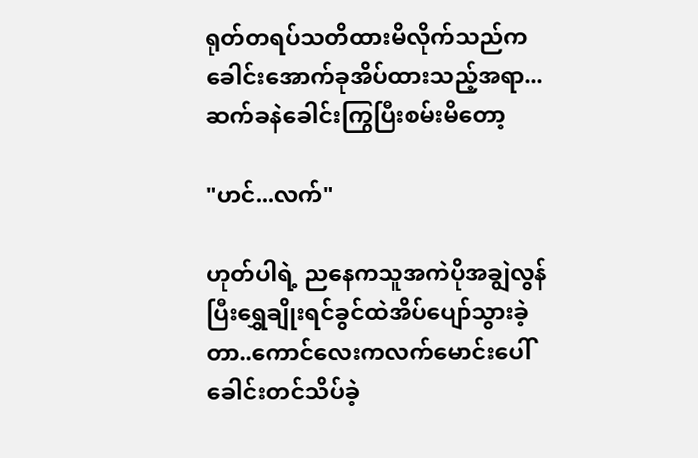ရုတ်တရပ်သတိထားမိလိုက်သည်ကခေါင်းအောက်ခုအိပ်ထားသည့်အရာ...ဆက်ခနဲခေါင်းကြွပြီးစမ်းမိတော့

"ဟင်...လက်"

ဟုတ်ပါရဲ့ ညနေကသူအကဲပိုအချွဲလွန်ပြီးရွှေချိုးရင်ခွင်ထဲအိပ်ပျော်သွားခဲ့တာ..ကောင်လေးကလက်မောင်းပေါ်ခေါင်းတင်သိပ်ခဲ့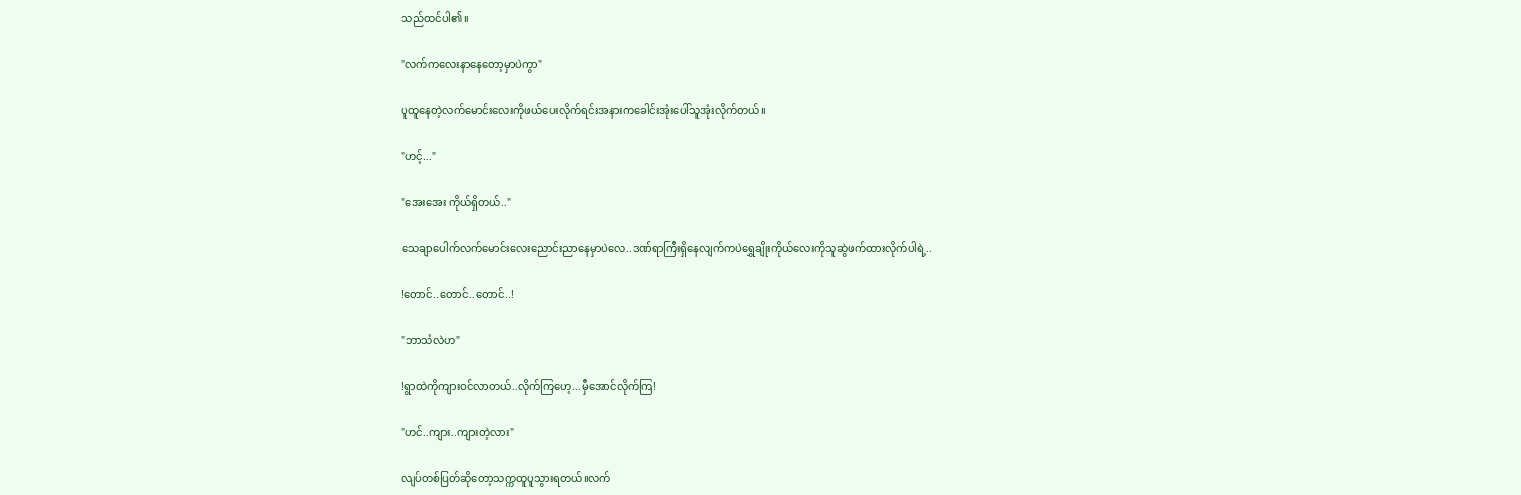သည်ထင်ပါ၏။

"လက်ကလေးနာနေတော့မှာပဲကွာ"

ပူထူနေတဲ့လက်မောင်းလေးကိုဖယ်ပေးလိုက်ရင်းအနားကခေါင်းအုံးပေါ်သူအုံးလိုက်တယ်။

"ဟင့်..."

"အေးအေး ကိုယ်ရှိတယ်.."

သေချာပေါက်လက်မောင်းလေးညောင်းညာနေမှာပဲလေ..ဒဏ်ရာကြီးရှိနေလျက်ကပဲရွှေချိုးကိုယ်လေးကိုသူဆွဲဖက်ထားလိုက်ပါရဲ့..

!တောင်..တောင်..တောင်..!

"ဘာသံလဲဟ"

!ရွာထဲကိုကျားဝင်လာတယ်..လိုက်ကြဟေ့...မှီအောင်လိုက်ကြ!

"ဟင်..ကျား..ကျားတဲ့လား"

လျပ်တစ်ပြတ်ဆိုတော့သက္ကထူပူသွားရတယ်။လက်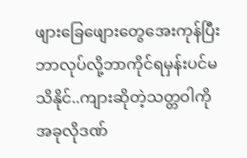ဖျားခြေဖျေားတွေအေးကုန်ပြီးဘာလုပ်လို့ဘာကိုင်ရမှန်းပင်မသိနိုင်..ကျားဆိုတဲ့သတ္တဝါကိုအခုလိုဒဏ်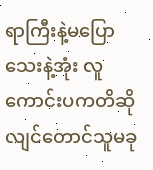ရာကြီးနဲ့မပြောသေးနဲ့အုံး လူကောင်းပကတိဆိုလျင်တောင်သူမခု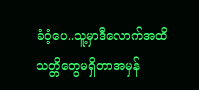ခံဝံ့ပေ..သူ့မှာဒီလောက်အထိသတ္တိတွေမရှိတာအမှန်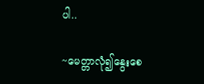ပါ..

~မေတ္တာလုံ၍နွေးစေ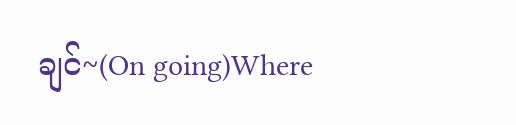ချင်~(On going)Where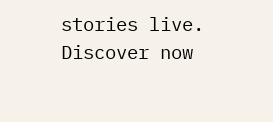stories live. Discover now